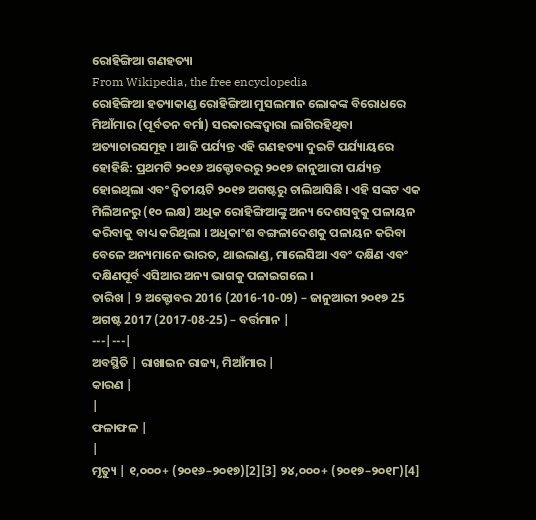ରୋହିଙ୍ଗିଆ ଗଣହତ୍ୟା
From Wikipedia, the free encyclopedia
ରୋହିଙ୍ଗିଆ ହତ୍ୟାକାଣ୍ଡ ରୋହିଙ୍ଗିଆ ମୁସଲମାନ ଲୋକଙ୍କ ବିରୋଧରେ ମିଆଁମାର (ପୂର୍ବତନ ବର୍ମା) ସରକାରଙ୍କଦ୍ୱାରା ଲାଗିରହିଥିବା ଅତ୍ୟାଚାରସମୂହ । ଆଜି ପର୍ଯ୍ୟନ୍ତ ଏହି ଗଣହତ୍ୟା ଦୁଇଟି ପର୍ଯ୍ୟାୟରେ ହୋହିଛି: ପ୍ରଥମଟି ୨୦୧୬ ଅକ୍ଟୋବରରୁ ୨୦୧୭ ଜାନୁଆରୀ ପର୍ଯ୍ୟନ୍ତ ହୋଇଥିଲା ଏବଂ ଦ୍ୱିତୀୟଟି ୨୦୧୭ ଅଗଷ୍ଟରୁ ଚାଲିଆସିଛି । ଏହି ସଙ୍କଟ ଏକ ମିଲିଅନରୁ (୧୦ ଲକ୍ଷ) ଅଧିକ ରୋହିଙ୍ଗିଆଙ୍କୁ ଅନ୍ୟ ଦେଶସବୁକୁ ପଳାୟନ କରିବାକୁ ବାଧ୍ୟ କରିଥିଲା । ଅଧିକାଂଶ ବଙ୍ଗଳାଦେଶକୁ ପଳାୟନ କରିବା ବେଳେ ଅନ୍ୟମାନେ ଭାରତ, ଥାଇଲାଣ୍ଡ, ମାଲେସିଆ ଏବଂ ଦକ୍ଷିଣ ଏବଂ ଦକ୍ଷିଣପୂର୍ବ ଏସିଆର ଅନ୍ୟ ଭାଗକୁ ପଳାଇଗଲେ ।
ତାରିଖ | 9 ଅକ୍ଟୋବର 2016 (2016-10-09) – ଜାନୁଆରୀ ୨୦୧୭ 25 ଅଗଷ୍ଟ 2017 (2017-08-25) – ବର୍ତ୍ତମାନ |
---|---|
ଅବସ୍ଥିତି | ରାଖାଇନ ରାଜ୍ୟ, ମିଆଁମାର |
କାରଣ |
|
ଫଳାଫଳ |
|
ମୃତ୍ୟୁ | ୧,୦୦୦+ (୨୦୧୬–୨୦୧୭)[2][3] ୨୪,୦୦୦+ (୨୦୧୭–୨୦୧୮)[4]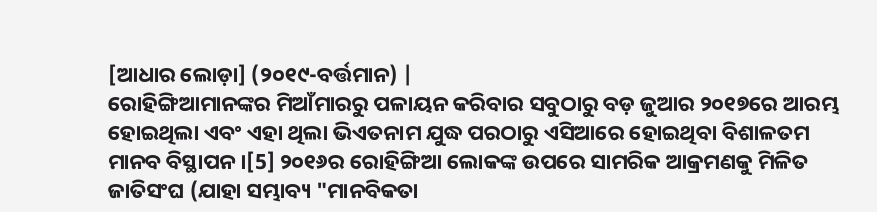[ଆଧାର ଲୋଡ଼ା] (୨୦୧୯-ବର୍ତ୍ତମାନ) |
ରୋହିଙ୍ଗିଆମାନଙ୍କର ମିଆଁମାରରୁ ପଳାୟନ କରିବାର ସବୁଠାରୁ ବଡ଼ ଜୁଆର ୨୦୧୭ରେ ଆରମ୍ଭ ହୋଇଥିଲା ଏବଂ ଏହା ଥିଲା ଭିଏତନାମ ଯୁଦ୍ଧ ପରଠାରୁ ଏସିଆରେ ହୋଇଥିବା ବିଶାଳତମ ମାନବ ବିସ୍ଥାପନ ।[5] ୨୦୧୬ର ରୋହିଙ୍ଗିଆ ଲୋକଙ୍କ ଉପରେ ସାମରିକ ଆକ୍ରମଣକୁ ମିଳିତ ଜାତିସଂଘ (ଯାହା ସମ୍ଭାବ୍ୟ "ମାନବିକତା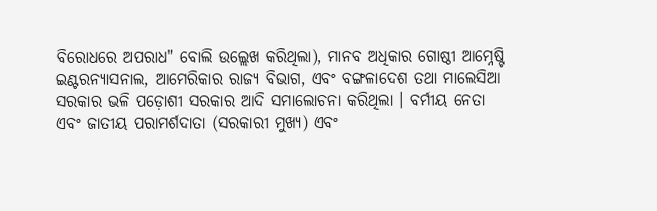ବିରୋଧରେ ଅପରାଧ" ବୋଲି ଉଲ୍ଲେଖ କରିଥିଲା), ମାନବ ଅଧିକାର ଗୋଷ୍ଠୀ ଆମ୍ନେଷ୍ଟି ଇଣ୍ଟରନ୍ୟାସନାଲ, ଆମେରିକାର ରାଜ୍ୟ ବିଭାଗ, ଏବଂ ବଙ୍ଗଳାଦେଶ ତଥା ମାଲେସିଆ ସରକାର ଭଳି ପଡ଼ୋଶୀ ସରକାର ଆଦି ସମାଲୋଚନା କରିଥିଲା । ବର୍ମୀୟ ନେତା ଏବଂ ଜାତୀୟ ପରାମର୍ଶଦାତା (ସରକାରୀ ମୁଖ୍ୟ) ଏବଂ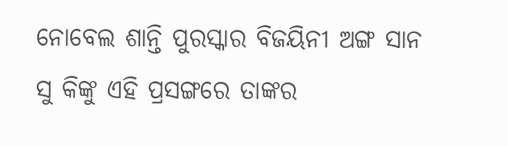ନୋବେଲ ଶାନ୍ତି ପୁରସ୍କାର ବିଜୟିନୀ ଅଙ୍ଗ ସାନ ସୁ କିଙ୍କୁ ଏହି ପ୍ରସଙ୍ଗରେ ତାଙ୍କର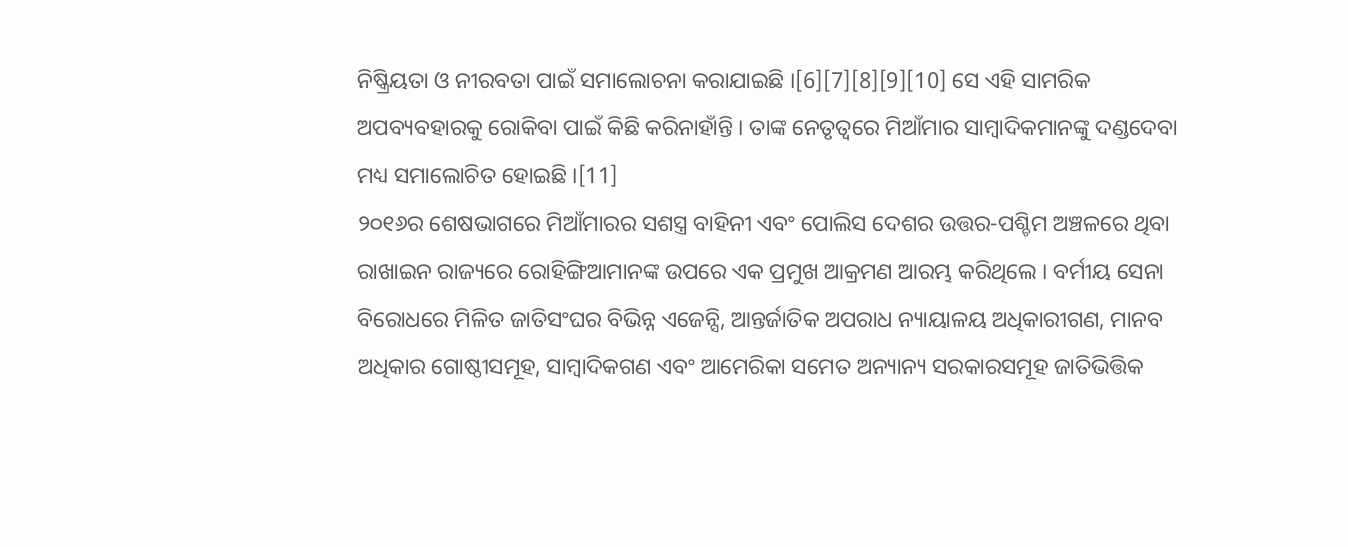ନିଷ୍କ୍ରିୟତା ଓ ନୀରବତା ପାଇଁ ସମାଲୋଚନା କରାଯାଇଛି ।[6][7][8][9][10] ସେ ଏହି ସାମରିକ ଅପବ୍ୟବହାରକୁ ରୋକିବା ପାଇଁ କିଛି କରିନାହାଁନ୍ତି । ତାଙ୍କ ନେତୃତ୍ୱରେ ମିଆଁମାର ସାମ୍ବାଦିକମାନଙ୍କୁ ଦଣ୍ଡଦେବା ମଧ୍ୟ ସମାଲୋଚିତ ହୋଇଛି ।[11]
୨୦୧୬ର ଶେଷଭାଗରେ ମିଆଁମାରର ସଶସ୍ତ୍ର ବାହିନୀ ଏବଂ ପୋଲିସ ଦେଶର ଉତ୍ତର-ପଶ୍ଚିମ ଅଞ୍ଚଳରେ ଥିବା ରାଖାଇନ ରାଜ୍ୟରେ ରୋହିଙ୍ଗିଆମାନଙ୍କ ଉପରେ ଏକ ପ୍ରମୁଖ ଆକ୍ରମଣ ଆରମ୍ଭ କରିଥିଲେ । ବର୍ମୀୟ ସେନା ବିରୋଧରେ ମିଳିତ ଜାତିସଂଘର ବିଭିନ୍ନ ଏଜେନ୍ସି, ଆନ୍ତର୍ଜାତିକ ଅପରାଧ ନ୍ୟାୟାଳୟ ଅଧିକାରୀଗଣ, ମାନବ ଅଧିକାର ଗୋଷ୍ଠୀସମୂହ, ସାମ୍ବାଦିକଗଣ ଏବଂ ଆମେରିକା ସମେତ ଅନ୍ୟାନ୍ୟ ସରକାରସମୂହ ଜାତିଭିତ୍ତିକ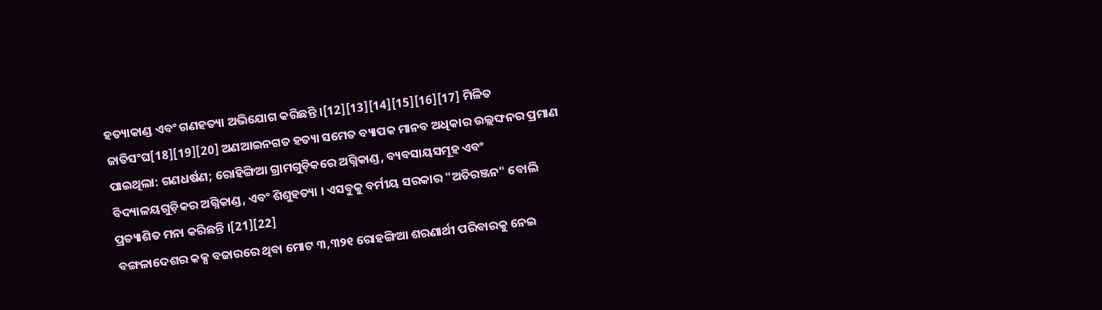ହତ୍ୟାକାଣ୍ଡ ଏବଂ ଗଣହତ୍ୟା ଅଭିଯୋଗ କରିଛନ୍ତି ।[12][13][14][15][16][17] ମିଳିତ ଜାତିସଂଘ[18][19][20] ଅଣଆଇନଗତ ହତ୍ୟା ସମେତ ବ୍ୟାପକ ମାନବ ଅଧିକାର ଉଲ୍ଲଙ୍ଘନର ପ୍ରମାଣ ପାଇଥିଲା: ଗଣଧର୍ଷଣ; ରୋହିଙ୍ଗିଆ ଗ୍ରାମଗୁଡ଼ିକରେ ଅଗ୍ନିକାଣ୍ଡ, ବ୍ୟବସାୟସମୂହ ଏବଂ ବିଦ୍ୟାଳୟଗୁଡ଼ିକର ଅଗ୍ନିକାଣ୍ଡ, ଏବଂ ଶିଶୁହତ୍ୟା । ଏସବୁକୁ ବର୍ମୀୟ ସରକାର "ଅତିରଞ୍ଜନ" ବୋଲି ପ୍ରତ୍ୟାଶିତ ମନା କରିଛନ୍ତି ।[21][22]
ବଙ୍ଗଳାଦେଶର କକ୍ସ ବଜାରରେ ଥିବା ମୋଟ ୩,୩୨୧ ରୋହଙ୍ଗିଆ ଶରଣାର୍ଥୀ ପରିବାରକୁ ନେଇ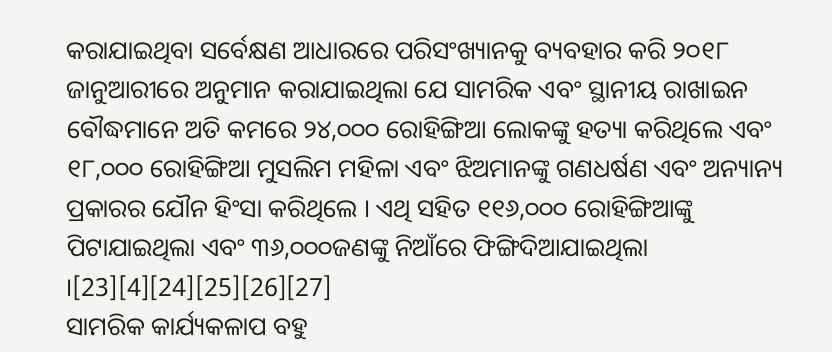କରାଯାଇଥିବା ସର୍ବେକ୍ଷଣ ଆଧାରରେ ପରିସଂଖ୍ୟାନକୁ ବ୍ୟବହାର କରି ୨୦୧୮ ଜାନୁଆରୀରେ ଅନୁମାନ କରାଯାଇଥିଲା ଯେ ସାମରିକ ଏବଂ ସ୍ଥାନୀୟ ରାଖାଇନ ବୌଦ୍ଧମାନେ ଅତି କମରେ ୨୪,୦୦୦ ରୋହିଙ୍ଗିଆ ଲୋକଙ୍କୁ ହତ୍ୟା କରିଥିଲେ ଏବଂ ୧୮,୦୦୦ ରୋହିଙ୍ଗିଆ ମୁସଲିମ ମହିଳା ଏବଂ ଝିଅମାନଙ୍କୁ ଗଣଧର୍ଷଣ ଏବଂ ଅନ୍ୟାନ୍ୟ ପ୍ରକାରର ଯୌନ ହିଂସା କରିଥିଲେ । ଏଥି ସହିତ ୧୧୬,୦୦୦ ରୋହିଙ୍ଗିଆଙ୍କୁ ପିଟାଯାଇଥିଲା ଏବଂ ୩୬,୦୦୦ଜଣଙ୍କୁ ନିଆଁରେ ଫିଙ୍ଗିଦିଆଯାଇଥିଲା ।[23][4][24][25][26][27]
ସାମରିକ କାର୍ଯ୍ୟକଳାପ ବହୁ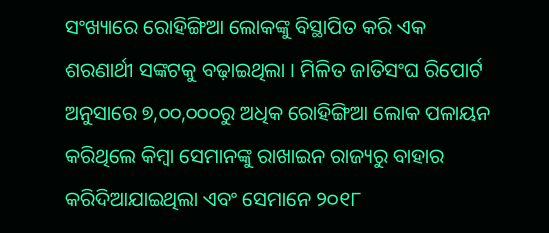ସଂଖ୍ୟାରେ ରୋହିଙ୍ଗିଆ ଲୋକଙ୍କୁ ବିସ୍ଥାପିତ କରି ଏକ ଶରଣାର୍ଥୀ ସଙ୍କଟକୁ ବଢ଼ାଇଥିଲା । ମିଳିତ ଜାତିସଂଘ ରିପୋର୍ଟ ଅନୁସାରେ ୭,୦୦,୦୦୦ରୁ ଅଧିକ ରୋହିଙ୍ଗିଆ ଲୋକ ପଳାୟନ କରିଥିଲେ କିମ୍ବା ସେମାନଙ୍କୁ ରାଖାଇନ ରାଜ୍ୟରୁ ବାହାର କରିଦିଆଯାଇଥିଲା ଏବଂ ସେମାନେ ୨୦୧୮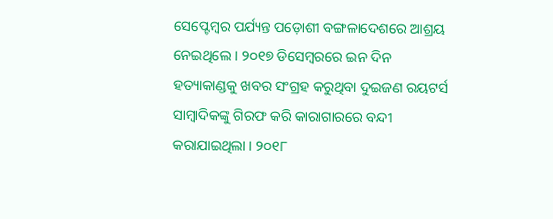ସେପ୍ଟେମ୍ବର ପର୍ଯ୍ୟନ୍ତ ପଡ଼ୋଶୀ ବଙ୍ଗଳାଦେଶରେ ଆଶ୍ରୟ ନେଇଥିଲେ । ୨୦୧୭ ଡିସେମ୍ବରରେ ଇନ ଦିନ ହତ୍ୟାକାଣ୍ଡକୁ ଖବର ସଂଗ୍ରହ କରୁଥିବା ଦୁଇଜଣ ରୟଟର୍ସ ସାମ୍ବାଦିକଙ୍କୁ ଗିରଫ କରି କାରାଗାରରେ ବନ୍ଦୀ କରାଯାଇଥିଲା । ୨୦୧୮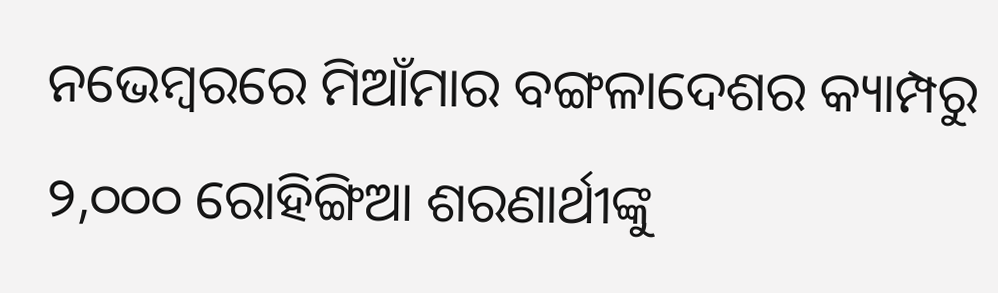ନଭେମ୍ବରରେ ମିଆଁମାର ବଙ୍ଗଳାଦେଶର କ୍ୟାମ୍ପରୁ ୨,୦୦୦ ରୋହିଙ୍ଗିଆ ଶରଣାର୍ଥୀଙ୍କୁ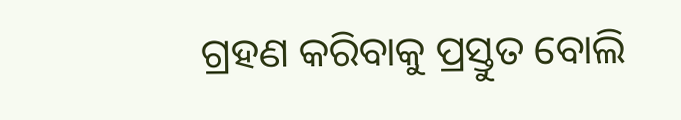ଗ୍ରହଣ କରିବାକୁ ପ୍ରସ୍ତୁତ ବୋଲି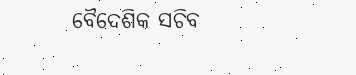ବୈଦେଶିକ ସଚିବ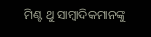ମିଣ୍ଟ ଥୁ ସାମ୍ବାଦିକମାନଙ୍କୁ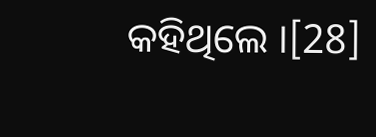କହିଥିଲେ ।[28]